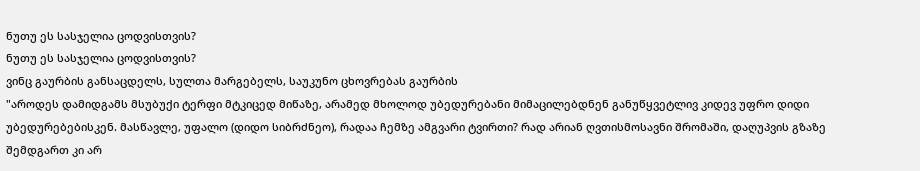ნუთუ ეს სასჯელია ცოდვისთვის?
ნუთუ ეს სასჯელია ცოდვისთვის?
ვინც გაურბის განსაცდელს, სულთა მარგებელს, საუკუნო ცხოვრებას გაურბის
"აროდეს დამიდგამს მსუბუქი ტერფი მტკიცედ მიწაზე, არამედ მხოლოდ უბედურებანი მიმაცილებდნენ განუწყვეტლივ კიდევ უფრო დიდი უბედურებებისკენ. მასწავლე, უფალო (დიდო სიბრძნეო), რადაა ჩემზე ამგვარი ტვირთი? რად არიან ღვთისმოსავნი შრომაში, დაღუპვის გზაზე შემდგართ კი არ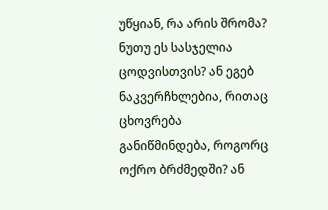უწყიან, რა არის შრომა? ნუთუ ეს სასჯელია ცოდვისთვის? ან ეგებ ნაკვერჩხლებია, რითაც ცხოვრება განიწმინდება, როგორც ოქრო ბრძმედში? ან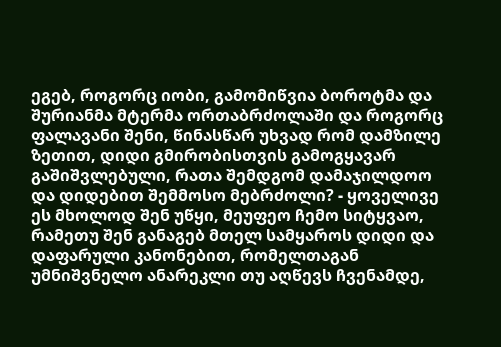ეგებ, როგორც იობი, გამომიწვია ბოროტმა და შურიანმა მტერმა ორთაბრძოლაში და როგორც ფალავანი შენი, წინასწარ უხვად რომ დამზილე ზეთით, დიდი გმირობისთვის გამოგყავარ გაშიშვლებული, რათა შემდგომ დამაჯილდოო და დიდებით შემმოსო მებრძოლი? - ყოველივე ეს მხოლოდ შენ უწყი, მეუფეო ჩემო სიტყვაო, რამეთუ შენ განაგებ მთელ სამყაროს დიდი და დაფარული კანონებით, რომელთაგან უმნიშვნელო ანარეკლი თუ აღწევს ჩვენამდე,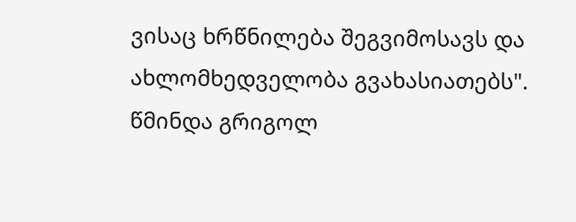ვისაც ხრწნილება შეგვიმოსავს და ახლომხედველობა გვახასიათებს".
წმინდა გრიგოლ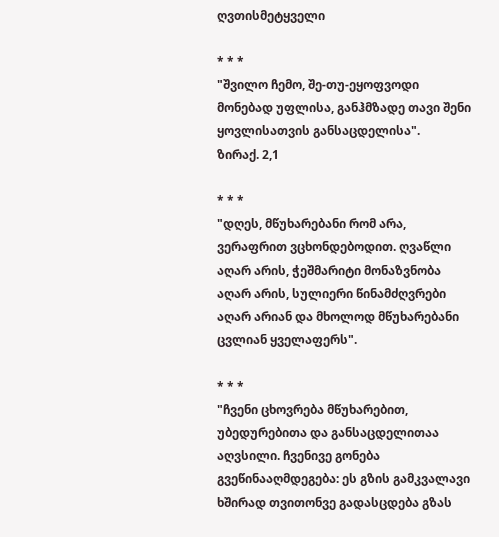ღვთისმეტყველი

* * *
"შვილო ჩემო, შე-თუ-ეყოფვოდი მონებად უფლისა, განჰმზადე თავი შენი ყოვლისათვის განსაცდელისა".
ზირაქ. 2,1

* * *
"დღეს, მწუხარებანი რომ არა, ვერაფრით ვცხონდებოდით. ღვაწლი აღარ არის, ჭეშმარიტი მონაზვნობა აღარ არის, სულიერი წინამძღვრები აღარ არიან და მხოლოდ მწუხარებანი ცვლიან ყველაფერს".

* * *
"ჩვენი ცხოვრება მწუხარებით, უბედურებითა და განსაცდელითაა აღვსილი. ჩვენივე გონება გვეწინააღმდეგება: ეს გზის გამკვალავი ხშირად თვითონვე გადასცდება გზას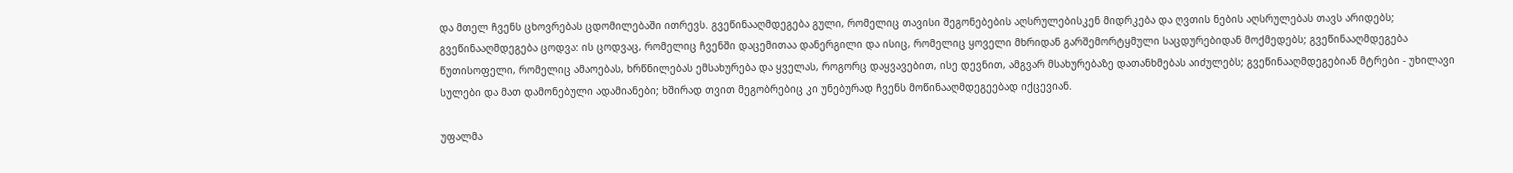და მთელ ჩვენს ცხოვრებას ცდომილებაში ითრევს. გვეწინააღმდეგება გული, რომელიც თავისი შეგონებების აღსრულებისკენ მიდრკება და ღვთის ნების აღსრულებას თავს არიდებს; გვეწინააღმდეგება ცოდვა: ის ცოდვაც, რომელიც ჩვენში დაცემითაა დანერგილი და ისიც, რომელიც ყოველი მხრიდან გარშემორტყმული საცდურებიდან მოქმედებს; გვეწინააღმდეგება წუთისოფელი, რომელიც ამაოებას, ხრწნილებას ემსახურება და ყველას, როგორც დაყვავებით, ისე დევნით, ამგვარ მსახურებაზე დათანხმებას აიძულებს; გვეწინააღმდეგებიან მტრები - უხილავი სულები და მათ დამონებული ადამიანები; ხშირად თვით მეგობრებიც კი უნებურად ჩვენს მოწინააღმდეგეებად იქცევიან.

უფალმა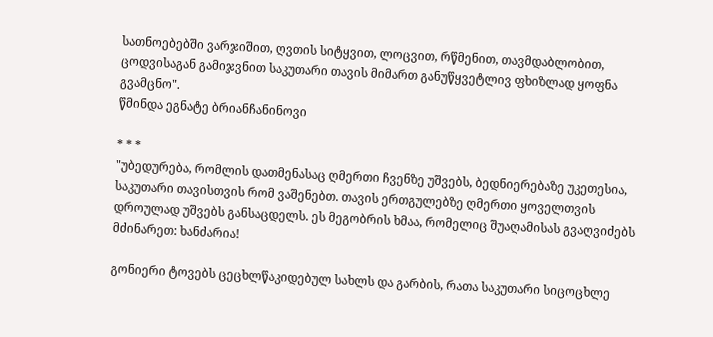სათნოებებში ვარჯიშით, ღვთის სიტყვით, ლოცვით, რწმენით, თავმდაბლობით, ცოდვისაგან გამიჯვნით საკუთარი თავის მიმართ განუწყვეტლივ ფხიზლად ყოფნა გვამცნო".
წმინდა ეგნატე ბრიანჩანინოვი

* * *
"უბედურება, რომლის დათმენასაც ღმერთი ჩვენზე უშვებს, ბედნიერებაზე უკეთესია, საკუთარი თავისთვის რომ ვაშენებთ. თავის ერთგულებზე ღმერთი ყოველთვის დროულად უშვებს განსაცდელს. ეს მეგობრის ხმაა, რომელიც შუაღამისას გვაღვიძებს მძინარეთ: ხანძარია!

გონიერი ტოვებს ცეცხლწაკიდებულ სახლს და გარბის, რათა საკუთარი სიცოცხლე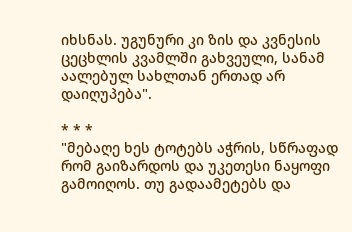იხსნას. უგუნური კი ზის და კვნესის ცეცხლის კვამლში გახვეული, სანამ აალებულ სახლთან ერთად არ დაიღუპება".

* * *
"მებაღე ხეს ტოტებს აჭრის, სწრაფად რომ გაიზარდოს და უკეთესი ნაყოფი გამოიღოს. თუ გადაამეტებს და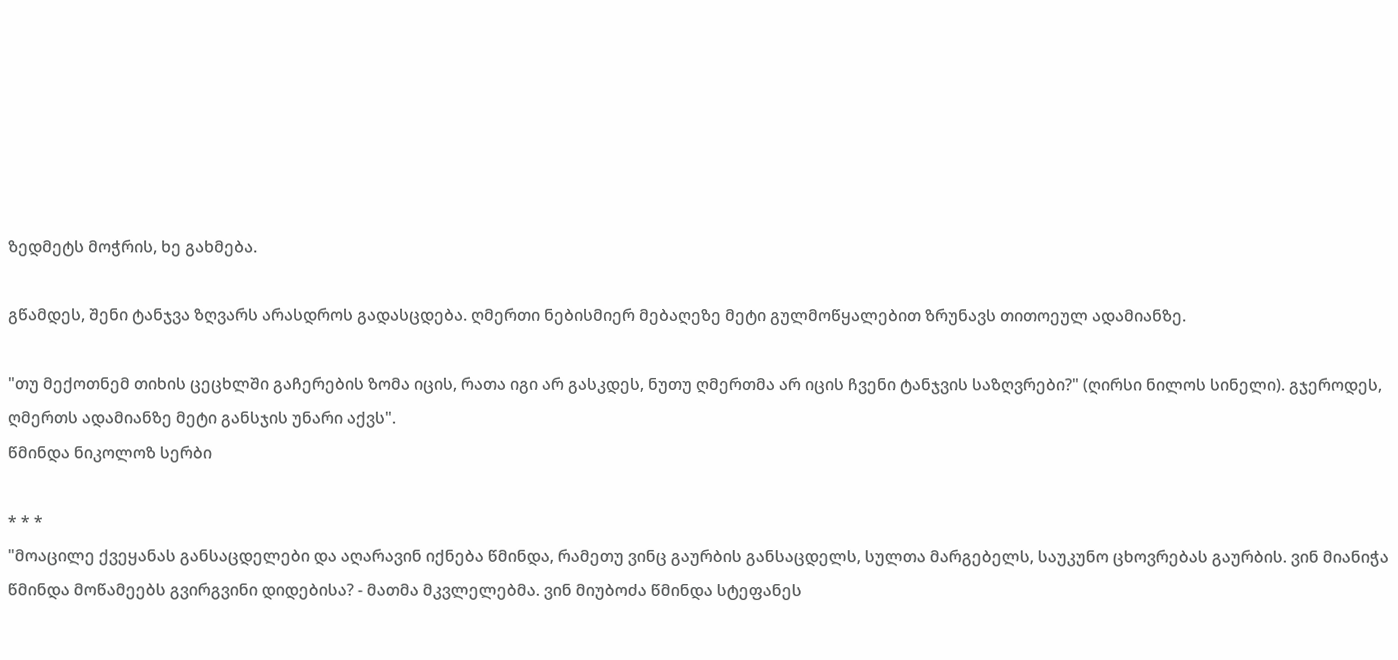ზედმეტს მოჭრის, ხე გახმება.

გწამდეს, შენი ტანჯვა ზღვარს არასდროს გადასცდება. ღმერთი ნებისმიერ მებაღეზე მეტი გულმოწყალებით ზრუნავს თითოეულ ადამიანზე.

"თუ მექოთნემ თიხის ცეცხლში გაჩერების ზომა იცის, რათა იგი არ გასკდეს, ნუთუ ღმერთმა არ იცის ჩვენი ტანჯვის საზღვრები?" (ღირსი ნილოს სინელი). გჯეროდეს, ღმერთს ადამიანზე მეტი განსჯის უნარი აქვს".
წმინდა ნიკოლოზ სერბი

* * *
"მოაცილე ქვეყანას განსაცდელები და აღარავინ იქნება წმინდა, რამეთუ ვინც გაურბის განსაცდელს, სულთა მარგებელს, საუკუნო ცხოვრებას გაურბის. ვინ მიანიჭა წმინდა მოწამეებს გვირგვინი დიდებისა? - მათმა მკვლელებმა. ვინ მიუბოძა წმინდა სტეფანეს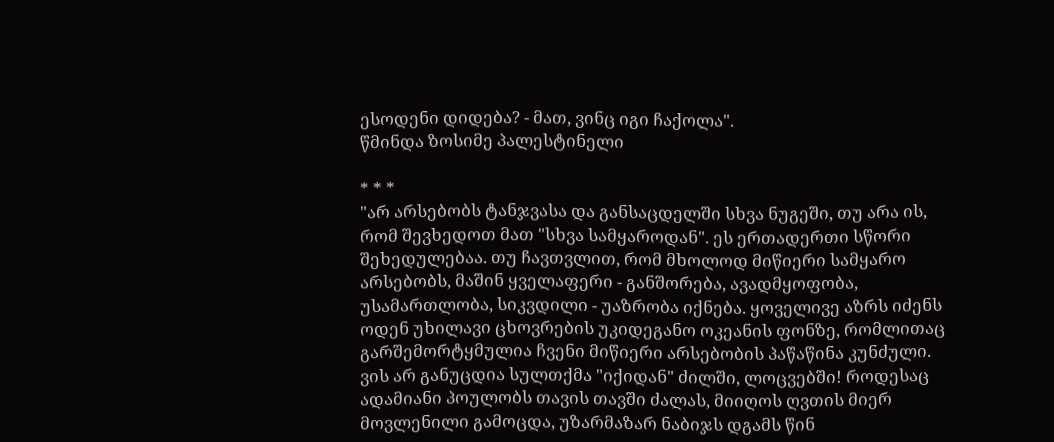ესოდენი დიდება? - მათ, ვინც იგი ჩაქოლა".
წმინდა ზოსიმე პალესტინელი

* * *
"არ არსებობს ტანჯვასა და განსაცდელში სხვა ნუგეში, თუ არა ის, რომ შევხედოთ მათ "სხვა სამყაროდან". ეს ერთადერთი სწორი შეხედულებაა. თუ ჩავთვლით, რომ მხოლოდ მიწიერი სამყარო არსებობს, მაშინ ყველაფერი - განშორება, ავადმყოფობა, უსამართლობა, სიკვდილი - უაზრობა იქნება. ყოველივე აზრს იძენს ოდენ უხილავი ცხოვრების უკიდეგანო ოკეანის ფონზე, რომლითაც გარშემორტყმულია ჩვენი მიწიერი არსებობის პაწაწინა კუნძული. ვის არ განუცდია სულთქმა "იქიდან" ძილში, ლოცვებში! როდესაც ადამიანი პოულობს თავის თავში ძალას, მიიღოს ღვთის მიერ მოვლენილი გამოცდა, უზარმაზარ ნაბიჯს დგამს წინ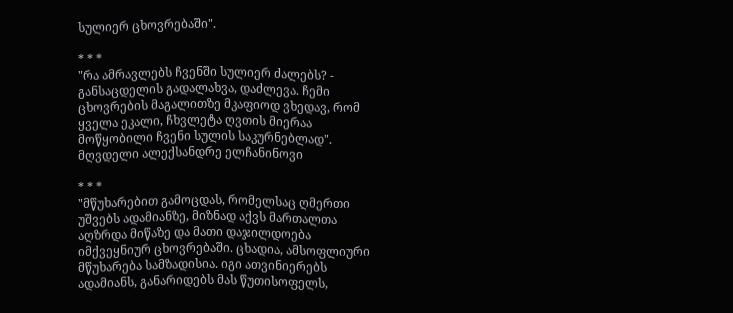სულიერ ცხოვრებაში".

* * *
"რა ამრავლებს ჩვენში სულიერ ძალებს? - განსაცდელის გადალახვა, დაძლევა. ჩემი ცხოვრების მაგალითზე მკაფიოდ ვხედავ, რომ ყველა ეკალი, ჩხვლეტა ღვთის მიერაა მოწყობილი ჩვენი სულის საკურნებლად".
მღვდელი ალექსანდრე ელჩანინოვი

* * *
"მწუხარებით გამოცდას, რომელსაც ღმერთი უშვებს ადამიანზე, მიზნად აქვს მართალთა აღზრდა მიწაზე და მათი დაჯილდოება იმქვეყნიურ ცხოვრებაში. ცხადია, ამსოფლიური მწუხარება სამზადისია. იგი ათვინიერებს ადამიანს, განარიდებს მას წუთისოფელს,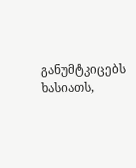განუმტკიცებს ხასიათს,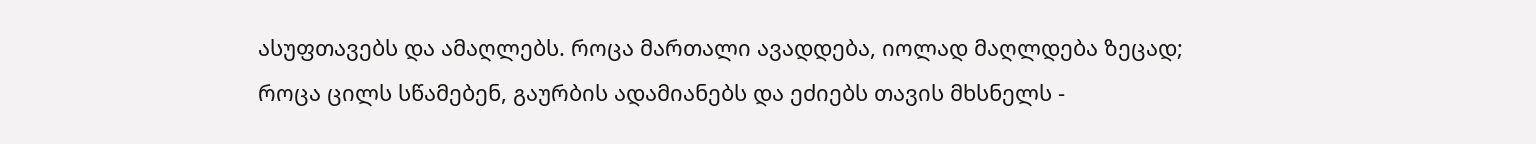ასუფთავებს და ამაღლებს. როცა მართალი ავადდება, იოლად მაღლდება ზეცად; როცა ცილს სწამებენ, გაურბის ადამიანებს და ეძიებს თავის მხსნელს -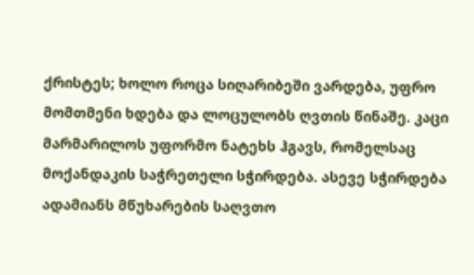ქრისტეს; ხოლო როცა სიღარიბეში ვარდება, უფრო მომთმენი ხდება და ლოცულობს ღვთის წინაშე. კაცი მარმარილოს უფორმო ნატეხს ჰგავს, რომელსაც მოქანდაკის საჭრეთელი სჭირდება. ასევე სჭირდება ადამიანს მწუხარების საღვთო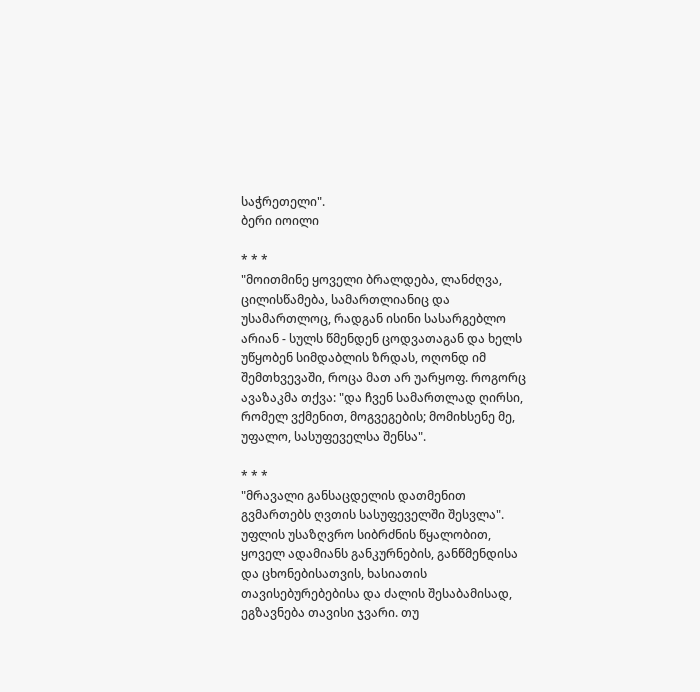საჭრეთელი".
ბერი იოილი

* * *
"მოითმინე ყოველი ბრალდება, ლანძღვა, ცილისწამება, სამართლიანიც და უსამართლოც, რადგან ისინი სასარგებლო არიან - სულს წმენდენ ცოდვათაგან და ხელს უწყობენ სიმდაბლის ზრდას, ოღონდ იმ შემთხვევაში, როცა მათ არ უარყოფ. როგორც ავაზაკმა თქვა: "და ჩვენ სამართლად ღირსი, რომელ ვქმენით, მოგვეგების; მომიხსენე მე, უფალო, სასუფეველსა შენსა".

* * *
"მრავალი განსაცდელის დათმენით გვმართებს ღვთის სასუფეველში შესვლა". უფლის უსაზღვრო სიბრძნის წყალობით, ყოველ ადამიანს განკურნების, განწმენდისა და ცხონებისათვის, ხასიათის თავისებურებებისა და ძალის შესაბამისად, ეგზავნება თავისი ჯვარი. თუ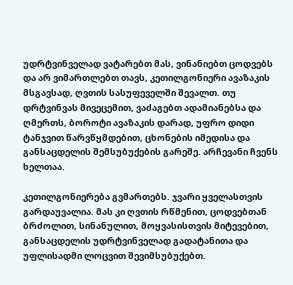უდრტვინველად ვატარებთ მას, ვინანიებთ ცოდვებს და არ ვიმართლებთ თავს, კეთილგონიერი ავაზაკის მსგავსად, ღვთის სასუფეველში შევალთ. თუ დრტვინვას მივეცემით, ვაძაგებთ ადამიანებსა და ღმერთს, ბოროტი ავაზაკის დარად, უფრო დიდი ტანჯვით წარვწყმდებით, ცხონების იმედისა და განსაცდელის შემსუბუქების გარეშე. არჩევანი ჩვენს ხელთაა.

კეთილგონიერება გვმართებს. ჯვარი ყველასთვის გარდაუვალია. მას კი ღვთის რწმენით, ცოდვებთან ბრძოლით, სინანულით, მოყვასისთვის მიტევებით, განსაცდელის უდრტვინველად გადატანითა და უფლისადმი ლოცვით შევიმსუბუქებთ.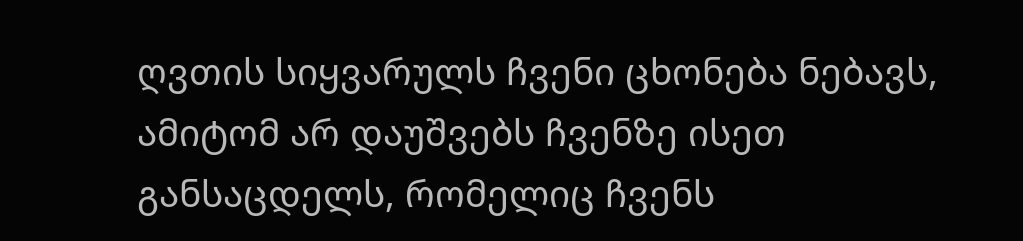ღვთის სიყვარულს ჩვენი ცხონება ნებავს, ამიტომ არ დაუშვებს ჩვენზე ისეთ განსაცდელს, რომელიც ჩვენს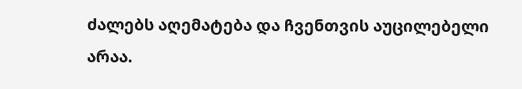ძალებს აღემატება და ჩვენთვის აუცილებელი არაა.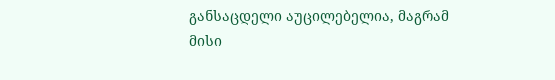განსაცდელი აუცილებელია, მაგრამ მისი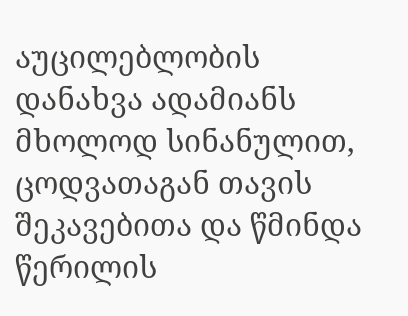აუცილებლობის დანახვა ადამიანს მხოლოდ სინანულით, ცოდვათაგან თავის შეკავებითა და წმინდა წერილის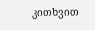კითხვით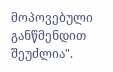მოპოვებული განწმენდით შეუძლია".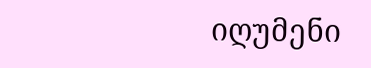იღუმენი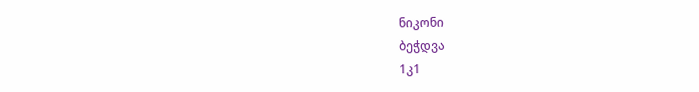ნიკონი
ბეჭდვა
1კ1